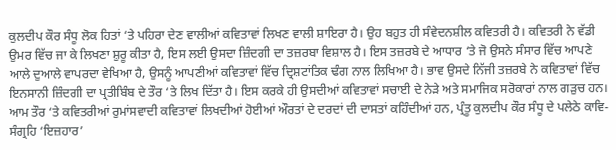ਕੁਲਦੀਪ ਕੌਰ ਸੰਧੂ ਲੋਕ ਹਿਤਾਂ ‘ਤੇ ਪਹਿਰਾ ਦੇਣ ਵਾਲੀਆਂ ਕਵਿਤਾਵਾਂ ਲਿਖਣ ਵਾਲੀ ਸ਼ਾਇਰਾ ਹੈ। ਉਹ ਬਹੁਤ ਹੀ ਸੰਵੇਦਨਸ਼ੀਲ ਕਵਿਤਰੀ ਹੈ। ਕਵਿਤਰੀ ਨੇ ਵੱਡੀ ਉਮਰ ਵਿੱਚ ਜਾ ਕੇ ਲਿਖਣਾ ਸ਼ੁਰੂ ਕੀਤਾ ਹੈ, ਇਸ ਲਈ ਉਸਦਾ ਜ਼ਿੰਦਗੀ ਦਾ ਤਜ਼ਰਬਾ ਵਿਸ਼ਾਲ ਹੈ। ਇਸ ਤਜ਼ਰਬੇ ਦੇ ਆਧਾਰ ‘ਤੇ ਜੋ ਉਸਨੇ ਸੰਸਾਰ ਵਿੱਚ ਆਪਣੇ ਆਲੇ ਦੁਆਲੇ ਵਾਪਰਦਾ ਵੇਖਿਆ ਹੈ, ਉਸਨੂੰ ਆਪਣੀਆਂ ਕਵਿਤਾਵਾਂ ਵਿੱਚ ਦ੍ਰਿਸ਼ਟਾਂਤਿਕ ਢੰਗ ਨਾਲ ਲਿਖਿਆ ਹੈ। ਭਾਵ ਉਸਦੇ ਨਿੱਜੀ ਤਜ਼ਰਬੇ ਨੇ ਕਵਿਤਾਵਾਂ ਵਿੱਚ ਇਨਸਾਨੀ ਜ਼ਿੰਦਗੀ ਦਾ ਪ੍ਰਤੀਬਿੰਬ ਦੇ ਤੌਰ ‘ਤੇ ਲਿਖ ਦਿੱਤਾ ਹੈ। ਇਸ ਕਰਕੇ ਹੀ ਉਸਦੀਆਂ ਕਵਿਤਾਵਾਂ ਸਚਾਈ ਦੇ ਨੇੜੇ ਅਤੇ ਸਮਾਜਿਕ ਸਰੋਕਾਰਾਂ ਨਾਲ ਗੜੁਚ ਹਨ। ਆਮ ਤੌਰ ‘ਤੇ ਕਵਿਤਰੀਆਂ ਰੁਮਾਂਸਵਾਦੀ ਕਵਿਤਾਵਾਂ ਲਿਖਦੀਆਂ ਹੋਈਆਂ ਔਰਤਾਂ ਦੇ ਦਰਦਾਂ ਦੀ ਦਾਸਤਾਂ ਕਹਿੰਦੀਆਂ ਹਨ, ਪ੍ਰੰਤੂ ਕੁਲਦੀਪ ਕੌਰ ਸੰਧੂ ਦੇ ਪਲੇਠੇ ਕਾਵਿ-ਸੰਗ੍ਰਹਿ ‘ਇਜ਼ਹਾਰ’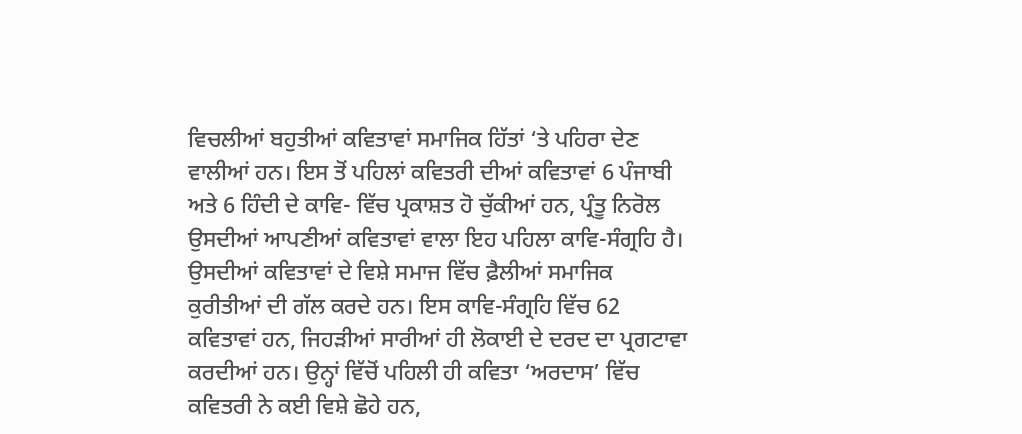ਵਿਚਲੀਆਂ ਬਹੁਤੀਆਂ ਕਵਿਤਾਵਾਂ ਸਮਾਜਿਕ ਹਿੱਤਾਂ ‘ਤੇ ਪਹਿਰਾ ਦੇਣ ਵਾਲੀਆਂ ਹਨ। ਇਸ ਤੋਂ ਪਹਿਲਾਂ ਕਵਿਤਰੀ ਦੀਆਂ ਕਵਿਤਾਵਾਂ 6 ਪੰਜਾਬੀ ਅਤੇ 6 ਹਿੰਦੀ ਦੇ ਕਾਵਿ- ਵਿੱਚ ਪ੍ਰਕਾਸ਼ਤ ਹੋ ਚੁੱਕੀਆਂ ਹਨ, ਪ੍ਰੰਤੂ ਨਿਰੋਲ ਉਸਦੀਆਂ ਆਪਣੀਆਂ ਕਵਿਤਾਵਾਂ ਵਾਲਾ ਇਹ ਪਹਿਲਾ ਕਾਵਿ-ਸੰਗ੍ਰਹਿ ਹੈ। ਉਸਦੀਆਂ ਕਵਿਤਾਵਾਂ ਦੇ ਵਿਸ਼ੇ ਸਮਾਜ ਵਿੱਚ ਫ਼ੈਲੀਆਂ ਸਮਾਜਿਕ ਕੁਰੀਤੀਆਂ ਦੀ ਗੱਲ ਕਰਦੇ ਹਨ। ਇਸ ਕਾਵਿ-ਸੰਗ੍ਰਹਿ ਵਿੱਚ 62 ਕਵਿਤਾਵਾਂ ਹਨ, ਜਿਹੜੀਆਂ ਸਾਰੀਆਂ ਹੀ ਲੋਕਾਈ ਦੇ ਦਰਦ ਦਾ ਪ੍ਰਗਟਾਵਾ ਕਰਦੀਆਂ ਹਨ। ਉਨ੍ਹਾਂ ਵਿੱਚੋਂ ਪਹਿਲੀ ਹੀ ਕਵਿਤਾ ‘ਅਰਦਾਸ’ ਵਿੱਚ ਕਵਿਤਰੀ ਨੇ ਕਈ ਵਿਸ਼ੇ ਛੋਹੇ ਹਨ,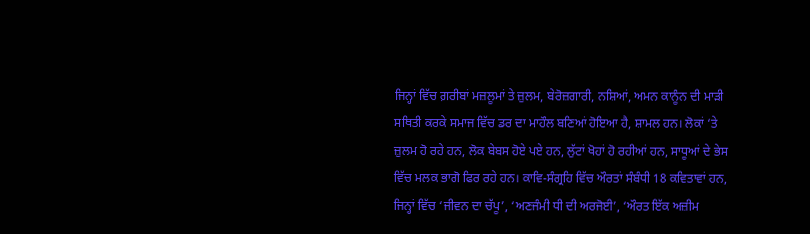ਜਿਨ੍ਹਾਂ ਵਿੱਚ ਗ਼ਰੀਬਾਂ ਮਜ਼ਲੂਮਾਂ ਤੇ ਜ਼ੁਲਮ, ਬੇਰੋਜ਼ਗਾਰੀ, ਨਸ਼ਿਆਂ, ਅਮਨ ਕਾਨੂੰਨ ਦੀ ਮਾੜੀ ਸਥਿਤੀ ਕਰਕੇ ਸਮਾਜ ਵਿੱਚ ਡਰ ਦਾ ਮਾਹੌਲ ਬਣਿਆਂ ਹੋਇਆ ਹੈ, ਸ਼ਾਮਲ ਹਨ। ਲੋਕਾਂ ‘ਤੇ ਜ਼ੁਲਮ ਹੋ ਰਹੇ ਹਨ, ਲੋਕ ਬੇਬਸ ਹੋਏ ਪਏ ਹਨ, ਲੁੱਟਾਂ ਖੋਹਾਂ ਹੋ ਰਹੀਆਂ ਹਨ, ਸਾਧੂਆਂ ਦੇ ਭੇਸ ਵਿੱਚ ਮਲਕ ਭਾਗੋ ਫਿਰ ਰਹੇ ਹਨ। ਕਾਵਿ-ਸੰਗ੍ਰਹਿ ਵਿੱਚ ਔਰਤਾਂ ਸੰਬੰਧੀ 18 ਕਵਿਤਾਵਾਂ ਹਨ, ਜਿਨ੍ਹਾਂ ਵਿੱਚ ‘ਜੀਵਨ ਦਾ ਚੱਪੂ’, ‘ਅਣਜੰਮੀ ਧੀ ਦੀ ਅਰਜੋਈ’, ‘ਔਰਤ ਇੱਕ ਅਜ਼ੀਮ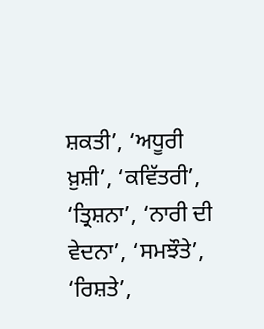ਸ਼ਕਤੀ’, ‘ਅਧੂਰੀ ਖ਼ੁਸ਼ੀ’, ‘ਕਵਿੱਤਰੀ’, ‘ਤ੍ਰਿਸ਼ਨਾ’, ‘ਨਾਰੀ ਦੀ ਵੇਦਨਾ’, ‘ਸਮਝੌਤੇ’, ‘ਰਿਸ਼ਤੇ’,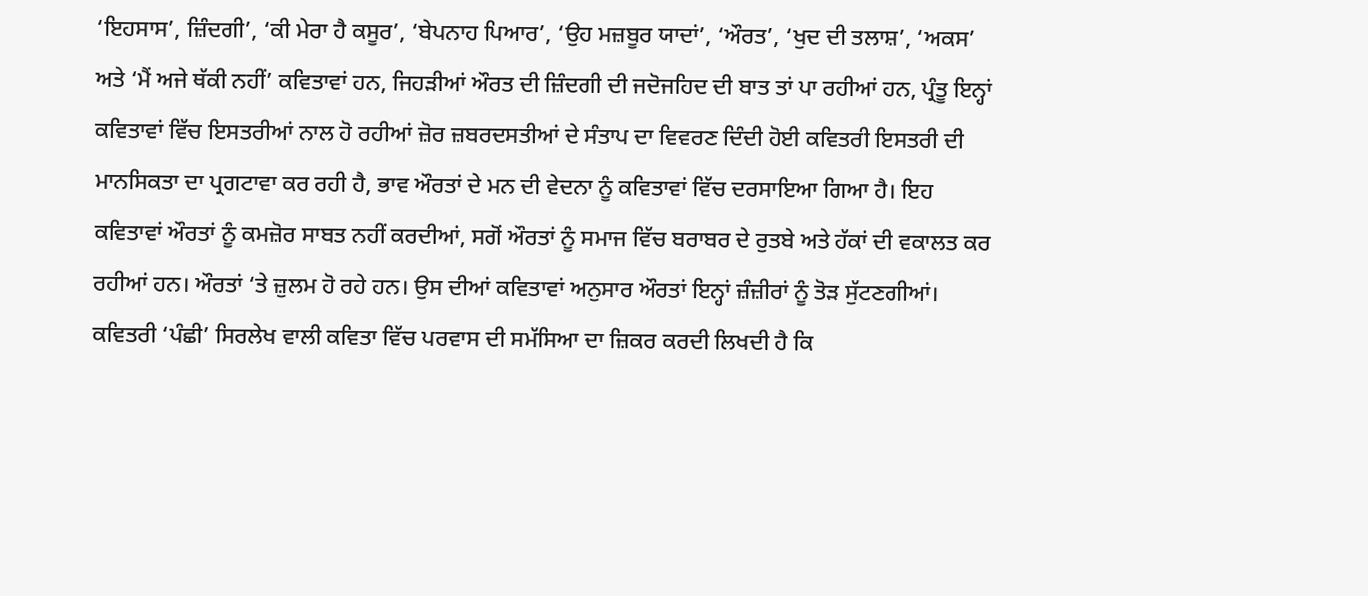‘ਇਹਸਾਸ’, ਜ਼ਿੰਦਗੀ’, ‘ਕੀ ਮੇਰਾ ਹੈ ਕਸੂਰ’, ‘ਬੇਪਨਾਹ ਪਿਆਰ’, ‘ਉਹ ਮਜ਼ਬੂਰ ਯਾਦਾਂ’, ‘ਔਰਤ’, ‘ਖੁਦ ਦੀ ਤਲਾਸ਼’, ‘ਅਕਸ’ ਅਤੇ ‘ਮੈਂ ਅਜੇ ਥੱਕੀ ਨਹੀਂ’ ਕਵਿਤਾਵਾਂ ਹਨ, ਜਿਹੜੀਆਂ ਔਰਤ ਦੀ ਜ਼ਿੰਦਗੀ ਦੀ ਜਦੋਜਹਿਦ ਦੀ ਬਾਤ ਤਾਂ ਪਾ ਰਹੀਆਂ ਹਨ, ਪ੍ਰੰਤੂ ਇਨ੍ਹਾਂ ਕਵਿਤਾਵਾਂ ਵਿੱਚ ਇਸਤਰੀਆਂ ਨਾਲ ਹੋ ਰਹੀਆਂ ਜ਼ੋਰ ਜ਼ਬਰਦਸਤੀਆਂ ਦੇ ਸੰਤਾਪ ਦਾ ਵਿਵਰਣ ਦਿੰਦੀ ਹੋਈ ਕਵਿਤਰੀ ਇਸਤਰੀ ਦੀ ਮਾਨਸਿਕਤਾ ਦਾ ਪ੍ਰਗਟਾਵਾ ਕਰ ਰਹੀ ਹੈ, ਭਾਵ ਔਰਤਾਂ ਦੇ ਮਨ ਦੀ ਵੇਦਨਾ ਨੂੰ ਕਵਿਤਾਵਾਂ ਵਿੱਚ ਦਰਸਾਇਆ ਗਿਆ ਹੈ। ਇਹ ਕਵਿਤਾਵਾਂ ਔਰਤਾਂ ਨੂੰ ਕਮਜ਼ੋਰ ਸਾਬਤ ਨਹੀਂ ਕਰਦੀਆਂ, ਸਗੋਂ ਔਰਤਾਂ ਨੂੰ ਸਮਾਜ ਵਿੱਚ ਬਰਾਬਰ ਦੇ ਰੁਤਬੇ ਅਤੇ ਹੱਕਾਂ ਦੀ ਵਕਾਲਤ ਕਰ ਰਹੀਆਂ ਹਨ। ਔਰਤਾਂ ‘ਤੇ ਜ਼ੁਲਮ ਹੋ ਰਹੇ ਹਨ। ਉਸ ਦੀਆਂ ਕਵਿਤਾਵਾਂ ਅਨੁਸਾਰ ਔਰਤਾਂ ਇਨ੍ਹਾਂ ਜ਼ੰਜ਼ੀਰਾਂ ਨੂੰ ਤੋੜ ਸੁੱਟਣਗੀਆਂ। ਕਵਿਤਰੀ ‘ਪੰਛੀ’ ਸਿਰਲੇਖ ਵਾਲੀ ਕਵਿਤਾ ਵਿੱਚ ਪਰਵਾਸ ਦੀ ਸਮੱਸਿਆ ਦਾ ਜ਼ਿਕਰ ਕਰਦੀ ਲਿਖਦੀ ਹੈ ਕਿ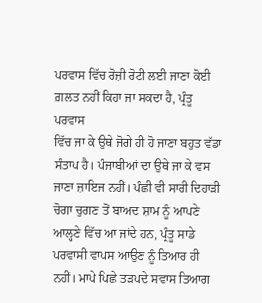ਪਰਵਾਸ ਵਿੱਚ ਰੋਜ਼ੀ ਰੋਟੀ ਲਈ ਜਾਣਾ ਕੋਈ ਗ਼ਲਤ ਨਹੀਂ ਕਿਹਾ ਜਾ ਸਕਦਾ ਹੈ, ਪ੍ਰੰਤੂ ਪਰਵਾਸ
ਵਿੱਚ ਜਾ ਕੇ ਉਥੇ ਜੋਗੇ ਹੀ ਹੋ ਜਾਣਾ ਬਹੁਤ ਵੱਡਾ ਸੰਤਾਪ ਹੈ। ਪੰਜਾਬੀਆਂ ਦਾ ਉਥੇ ਜਾ ਕੇ ਵਸ ਜਾਣਾ ਜ਼ਾਇਜ ਨਹੀਂ। ਪੰਛੀ ਵੀ ਸਾਰੀ ਦਿਹਾੜੀ ਚੋਗਾ ਚੁਗਣ ਤੋਂ ਬਾਅਦ ਸ਼ਾਮ ਨੂੰ ਆਪਣੇ ਆਲ੍ਹਣੇ ਵਿੱਚ ਆ ਜਾਂਦੇ ਹਨ, ਪ੍ਰੰਤੂ ਸਾਡੇ ਪਰਵਾਸੀ ਵਾਪਸ ਆਉਣ ਨੂੰ ਤਿਆਰ ਹੀ ਨਹੀਂ। ਮਾਪੇ ਪਿਛੇ ਤੜਪਦੇ ਸਵਾਸ ਤਿਆਗ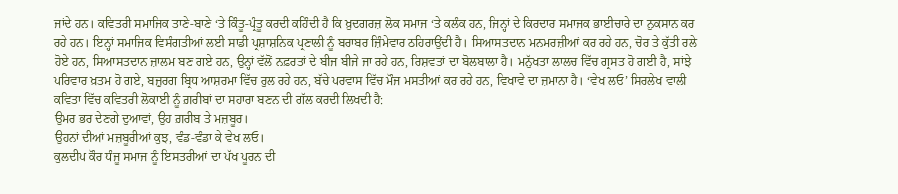ਜਾਂਦੇ ਹਨ। ਕਵਿਤਰੀ ਸਮਾਜਿਕ ਤਾਣੇ-ਬਾਣੇ ‘ਤੇ ਕਿੰਤੂ-ਪ੍ਰੰਤੂ ਕਰਦੀ ਕਹਿੰਦੀ ਹੈ ਕਿ ਖ਼ੁਦਗਰਜ਼ ਲੋਕ ਸਮਾਜ ‘ਤੇ ਕਲੰਕ ਹਨ, ਜਿਨ੍ਹਾਂ ਦੇ ਕਿਰਦਾਰ ਸਮਾਜਕ ਭਾਈਚਾਰੇ ਦਾ ਨੁਕਸਾਨ ਕਰ ਰਹੇ ਹਨ। ਇਨ੍ਹਾਂ ਸਮਾਜਿਕ ਵਿਸੰਗਤੀਆਂ ਲਈ ਸਾਡੀ ਪ੍ਰਸ਼ਾਸ਼ਨਿਕ ਪ੍ਰਣਾਲੀ ਨੂੰ ਬਰਾਬਰ ਜ਼ਿੰਮੇਵਾਰ ਠਹਿਰਾਉਂਦੀ ਹੈ। ਸਿਆਸਤਦਾਨ ਮਨਮਰਜ਼ੀਆਂ ਕਰ ਰਹੇ ਹਨ, ਚੋਰ ਤੇ ਕੁੱਤੀ ਰਲੇ ਹੋਏ ਹਨ, ਸਿਆਸਤਦਾਨ ਜ਼ਾਲਮ ਬਣ ਗਏ ਹਨ, ਉਨ੍ਹਾਂ ਵੱਲੋਂ ਨਫ਼ਰਤਾਂ ਦੇ ਬੀਜ ਬੀਜੇ ਜਾ ਰਹੇ ਹਨ, ਰਿਸ਼ਵਤਾਂ ਦਾ ਬੋਲਬਾਲਾ ਹੈ। ਮਨੁੱਖਤਾ ਲਾਲਚ ਵਿੱਚ ਗ੍ਰਸਤ ਹੋ ਗਈ ਹੈ, ਸਾਂਝੇ ਪਰਿਵਾਰ ਖ਼ਤਮ ਹੋ ਗਏ, ਬਜ਼ੁਰਗ ਬ੍ਰਿਧ ਆਸ਼ਰਮਾ ਵਿੱਚ ਰੁਲ ਰਹੇ ਹਨ, ਬੱਚੇ ਪਰਵਾਸ ਵਿੱਚ ਮੌਜ ਮਸਤੀਆਂ ਕਰ ਰਹੇ ਹਨ, ਵਿਖਾਵੇ ਦਾ ਜ਼ਮਾਨਾ ਹੈ। ‘ਵੇਖ ਲਓ’ ਸਿਰਲੇਖ ਵਾਲੀ ਕਵਿਤਾ ਵਿੱਚ ਕਵਿਤਰੀ ਲੋਕਾਈ ਨੂੰ ਗ਼ਰੀਬਾਂ ਦਾ ਸਹਾਰਾ ਬਣਨ ਦੀ ਗੱਲ ਕਰਦੀ ਲਿਖਦੀ ਹੈ:
ਉਮਰ ਭਰ ਦੇਣਗੇ ਦੁਆਵਾਂ, ਉਹ ਗ਼ਰੀਬ ਤੇ ਮਜ਼ਬੂਰ।
ਉਹਨਾਂ ਦੀਆਂ ਮਜ਼ਬੂਰੀਆਂ ਕੁਝ, ਵੰਡ-ਵੰਡਾ ਕੇ ਵੇਖ ਲਓ।
ਕੁਲਦੀਪ ਕੌਰ ਧੰਜੂ ਸਮਾਜ ਨੂੰ ਇਸਤਰੀਆਂ ਦਾ ਪੱਖ ਪੂਰਨ ਦੀ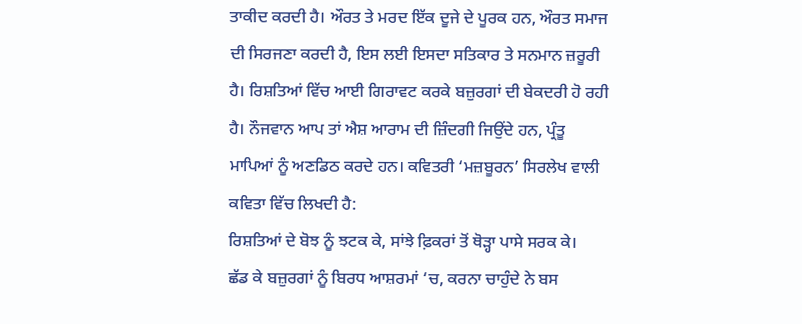ਤਾਕੀਦ ਕਰਦੀ ਹੈ। ਔਰਤ ਤੇ ਮਰਦ ਇੱਕ ਦੂਜੇ ਦੇ ਪੂਰਕ ਹਨ, ਔਰਤ ਸਮਾਜ ਦੀ ਸਿਰਜਣਾ ਕਰਦੀ ਹੈ, ਇਸ ਲਈ ਇਸਦਾ ਸਤਿਕਾਰ ਤੇ ਸਨਮਾਨ ਜ਼ਰੂਰੀ ਹੈ। ਰਿਸ਼ਤਿਆਂ ਵਿੱਚ ਆਈ ਗਿਰਾਵਟ ਕਰਕੇ ਬਜ਼ੁਰਗਾਂ ਦੀ ਬੇਕਦਰੀ ਹੋ ਰਹੀ ਹੈ। ਨੌਜਵਾਨ ਆਪ ਤਾਂ ਐਸ਼ ਆਰਾਮ ਦੀ ਜ਼ਿੰਦਗੀ ਜਿਉਂਦੇ ਹਨ, ਪ੍ਰੰਤੂ ਮਾਪਿਆਂ ਨੂੰ ਅਣਡਿਠ ਕਰਦੇ ਹਨ। ਕਵਿਤਰੀ ‘ਮਜ਼ਬੂਰਨ’ ਸਿਰਲੇਖ ਵਾਲੀ ਕਵਿਤਾ ਵਿੱਚ ਲਿਖਦੀ ਹੈ:
ਰਿਸ਼ਤਿਆਂ ਦੇ ਬੋਝ ਨੂੰ ਝਟਕ ਕੇ, ਸਾਂਝੇ ਫ਼ਿਕਰਾਂ ਤੋਂ ਥੋੜ੍ਹਾ ਪਾਸੇ ਸਰਕ ਕੇ।
ਛੱਡ ਕੇ ਬਜ਼ੁਰਗਾਂ ਨੂੰ ਬਿਰਧ ਆਸ਼ਰਮਾਂ ‘ਚ, ਕਰਨਾ ਚਾਹੁੰਦੇ ਨੇ ਬਸ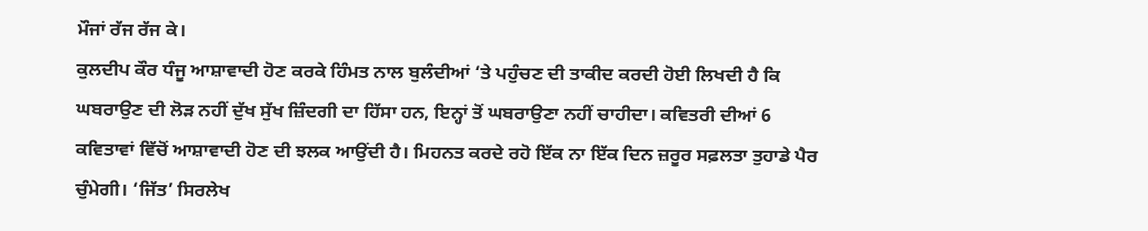ਮੌਜਾਂ ਰੱਜ ਰੱਜ ਕੇ।
ਕੁਲਦੀਪ ਕੌਰ ਧੰਜੂ ਆਸ਼ਾਵਾਦੀ ਹੋਣ ਕਰਕੇ ਹਿੰਮਤ ਨਾਲ ਬੁਲੰਦੀਆਂ ‘ਤੇ ਪਹੁੰਚਣ ਦੀ ਤਾਕੀਦ ਕਰਦੀ ਹੋਈ ਲਿਖਦੀ ਹੈ ਕਿ ਘਬਰਾਉਣ ਦੀ ਲੋੜ ਨਹੀਂ ਦੁੱਖ ਸੁੱਖ ਜ਼ਿੰਦਗੀ ਦਾ ਹਿੱਸਾ ਹਨ, ਇਨ੍ਹਾਂ ਤੋਂ ਘਬਰਾਉਣਾ ਨਹੀਂ ਚਾਹੀਦਾ। ਕਵਿਤਰੀ ਦੀਆਂ 6 ਕਵਿਤਾਵਾਂ ਵਿੱਚੋਂ ਆਸ਼ਾਵਾਦੀ ਹੋਣ ਦੀ ਝਲਕ ਆਉਂਦੀ ਹੈ। ਮਿਹਨਤ ਕਰਦੇ ਰਹੋ ਇੱਕ ਨਾ ਇੱਕ ਦਿਨ ਜ਼ਰੂਰ ਸਫ਼ਲਤਾ ਤੁਹਾਡੇ ਪੈਰ ਚੁੰਮੇਗੀ। ‘ਜਿੱਤ’ ਸਿਰਲੇਖ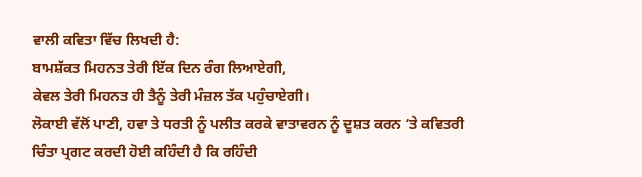ਵਾਲੀ ਕਵਿਤਾ ਵਿੱਚ ਲਿਖਦੀ ਹੈ:
ਬਾਮਸ਼ੱਕਤ ਮਿਹਨਤ ਤੇਰੀ ਇੱਕ ਦਿਨ ਰੰਗ ਲਿਆਏਗੀ,
ਕੇਵਲ ਤੇਰੀ ਮਿਹਨਤ ਹੀ ਤੈਨੂੰ ਤੇਰੀ ਮੰਜ਼ਲ ਤੱਕ ਪਹੁੰਚਾਏਗੀ।
ਲੋਕਾਈ ਵੱਲੋਂ ਪਾਣੀ, ਹਵਾ ਤੇ ਧਰਤੀ ਨੂੰ ਪਲੀਤ ਕਰਕੇ ਵਾਤਾਵਰਨ ਨੂੰ ਦੂਸ਼ਤ ਕਰਨ ‘ਤੇ ਕਵਿਤਰੀ ਚਿੰਤਾ ਪ੍ਰਗਟ ਕਰਦੀ ਹੋਈ ਕਹਿੰਦੀ ਹੈ ਕਿ ਰਹਿੰਦੀ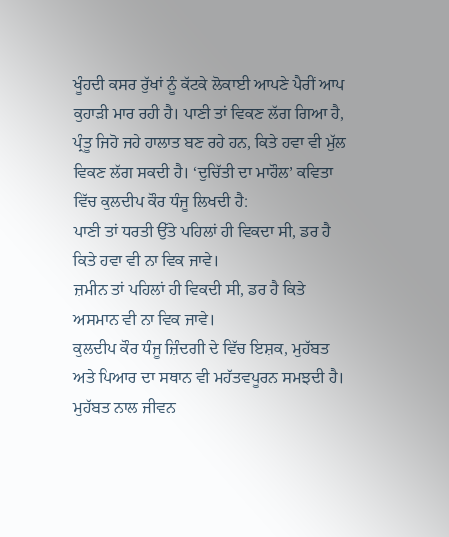ਖੂੰਹਦੀ ਕਸਰ ਰੁੱਖਾਂ ਨੂੰ ਕੱਟਕੇ ਲੋਕਾਈ ਆਪਣੇ ਪੈਰੀਂ ਆਪ ਕੁਹਾੜੀ ਮਾਰ ਰਹੀ ਹੈ। ਪਾਣੀ ਤਾਂ ਵਿਕਣ ਲੱਗ ਗਿਆ ਹੈ, ਪ੍ਰੰਤੂ ਜਿਹੋ ਜਹੇ ਹਾਲਾਤ ਬਣ ਰਹੇ ਹਨ, ਕਿਤੇ ਹਵਾ ਵੀ ਮੁੱਲ ਵਿਕਣ ਲੱਗ ਸਕਦੀ ਹੈ। ‘ਦੁਚਿੱਤੀ ਦਾ ਮਾਹੌਲ’ ਕਵਿਤਾ ਵਿੱਚ ਕੁਲਦੀਪ ਕੌਰ ਧੰਜੂ ਲਿਖਦੀ ਹੈ:
ਪਾਣੀ ਤਾਂ ਧਰਤੀ ਉੱਤੇ ਪਹਿਲਾਂ ਹੀ ਵਿਕਦਾ ਸੀ, ਡਰ ਹੈ ਕਿਤੇ ਹਵਾ ਵੀ ਨਾ ਵਿਕ ਜਾਵੇ।
ਜ਼ਮੀਨ ਤਾਂ ਪਹਿਲਾਂ ਹੀ ਵਿਕਦੀ ਸੀ, ਡਰ ਹੈ ਕਿਤੇ ਅਸਮਾਨ ਵੀ ਨਾ ਵਿਕ ਜਾਵੇ।
ਕੁਲਦੀਪ ਕੌਰ ਧੰਜੂ ਜ਼ਿੰਦਗੀ ਦੇ ਵਿੱਚ ਇਸ਼ਕ, ਮੁਹੱਬਤ ਅਤੇ ਪਿਆਰ ਦਾ ਸਥਾਨ ਵੀ ਮਹੱਤਵਪੂਰਨ ਸਮਝਦੀ ਹੈ। ਮੁਹੱਬਤ ਨਾਲ ਜੀਵਨ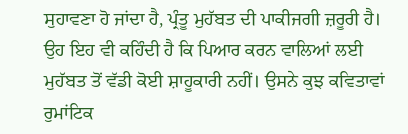ਸੁਹਾਵਣਾ ਹੋ ਜਾਂਦਾ ਹੈ, ਪ੍ਰੰਤੂ ਮੁਹੱਬਤ ਦੀ ਪਾਕੀਜਗੀ ਜ਼ਰੂਰੀ ਹੈ। ਉਹ ਇਹ ਵੀ ਕਹਿੰਦੀ ਹੈ ਕਿ ਪਿਆਰ ਕਰਨ ਵਾਲਿਆਂ ਲਈ ਮੁਹੱਬਤ ਤੋਂ ਵੱਡੀ ਕੋਈ ਸ਼ਾਹੂਕਾਰੀ ਨਹੀਂ। ਉਸਨੇ ਕੁਝ ਕਵਿਤਾਵਾਂ ਰੁਮਾਂਟਿਕ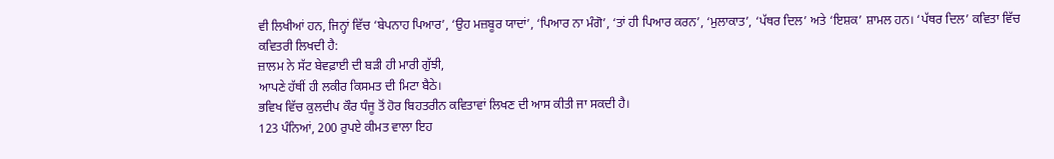ਵੀ ਲਿਖੀਆਂ ਹਨ, ਜਿਨ੍ਹਾਂ ਵਿੱਚ ‘ਬੇਪਨਾਹ ਪਿਆਰ’, ‘ਉਹ ਮਜ਼ਬੂਰ ਯਾਦਾਂ’, ‘ਪਿਆਰ ਨਾ ਮੰਗੋ’, ‘ਤਾਂ ਹੀ ਪਿਆਰ ਕਰਨ’, ‘ਮੁਲਾਕਾਤ’, ‘ਪੱਥਰ ਦਿਲ’ ਅਤੇ ‘ਇਸ਼ਕ’ ਸ਼ਾਮਲ ਹਨ। ‘ਪੱਥਰ ਦਿਲ’ ਕਵਿਤਾ ਵਿੱਚ ਕਵਿਤਰੀ ਲਿਖਦੀ ਹੈ:
ਜ਼ਾਲਮ ਨੇ ਸੱਟ ਬੇਵਫ਼ਾਈ ਦੀ ਬੜੀ ਹੀ ਮਾਰੀ ਗੁੱਝੀ,
ਆਪਣੇ ਹੱਥੀਂ ਹੀ ਲਕੀਰ ਕਿਸਮਤ ਦੀ ਮਿਟਾ ਬੈਠੇ।
ਭਵਿਖ ਵਿੱਚ ਕੁਲਦੀਪ ਕੌਰ ਧੰਜੂ ਤੋਂ ਹੋਰ ਬਿਹਤਰੀਨ ਕਵਿਤਾਵਾਂ ਲਿਖਣ ਦੀ ਆਸ ਕੀਤੀ ਜਾ ਸਕਦੀ ਹੈ।
123 ਪੰਨਿਆਂ, 200 ਰੁਪਏ ਕੀਮਤ ਵਾਲਾ ਇਹ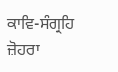ਕਾਵਿ-ਸੰਗ੍ਰਹਿ ਜ਼ੋਹਰਾ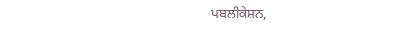ਪਬਲੀਕੇਸ਼ਨ,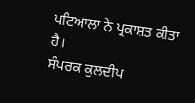ਪਟਿਆਲਾ ਨੇ ਪ੍ਰਕਾਸ਼ਤ ਕੀਤਾ ਹੈ।
ਸੰਪਰਕ ਕੁਲਦੀਪ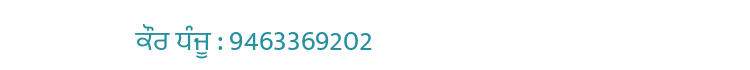ਕੌਰ ਧੰਜੂ : 9463369202